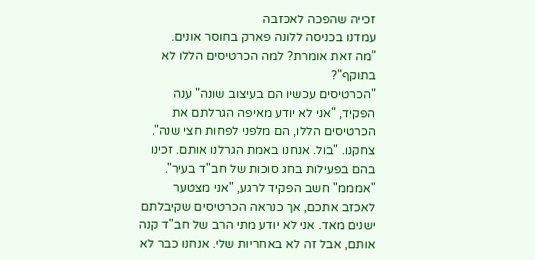זכייה שהפכה לאכזבה
עמדנו בכניסה ללונה פארק בחוסר אונים.
"מה זאת אומרת? למה הכרטיסים הללו לא בתוקף"?
"הכרטיסים עכשיו הם בעיצוב שונה" ענה הפקיד, "אני לא יודע מאיפה הגרלתם את הכרטיסים הללו, הם מלפני לפחות חצי שנה".
צחקנו. "בול. אנחנו באמת הגרלנו אותם. זכינו בהם בפעילות בחג סוכות של חב"ד בעיר".
"אמממ" חשב הפקיד לרגע, "אני מצטער לאכזב אתכם, אך כנראה הכרטיסים שקיבלתם ישנים מאד. אני לא יודע מתי הרב של חב"ד קנה אותם, אבל זה לא באחריות שלי. אנחנו כבר לא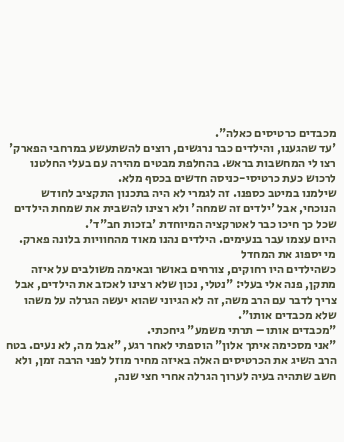מכבדים כרטיסים כאלה".
'עד שהגענו, והילדים כבר נרגשים, רוצים להשתעשע במרחבי הפארק' רצו לי המחשבות בראש. בהחלפת מבטים מהירה עם בעלי החלטנו לרכוש כעת כרטיסי-כניסה חדשים בכסף מלא.
שילמנו במיטב כספנו. זה לגמרי לא היה בתכנון התקציב לחודש הנוכחי, אבל 'ילדים זה שמחה' ולא רצינו להשבית את שמחת הילדים שכל כך חיכו כבר לאטרקציה המיוחדת 'בזכות חב"ד'.
היום עצמו עבר בנעימים. הילדים נהנו מאוד מהחוויות בלונה פארק.
מי יספוג את המחדל
כשהילדים היו רחוקים, צורחים באושר ובאימה משולבים על איזה מתקן, פנה אלי בעלי: "נטלי, נכון שלא רצינו לאכזב את הילדים, אבל צריך לדבר עם הרב משה, זה לא הגיוני שהוא יעשה הגרלה על משהו שלא מכבדים אותו".
"מכבדים אותו – תרתי משמע" גיחכתי.
"אני מסכימה איתך אלון" הוספתי לאחר רגע, "אבל מה, לא נעים. בטח הרב השיג את הכרטיסים האלה באיזה מחיר מוזל לפני הרבה זמן, ולא חשב שתהיה בעיה לערוך הגרלה אחרי חצי שנה,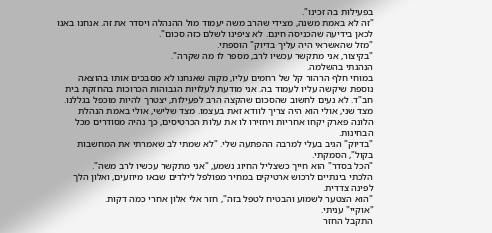בפעילות בה זכינו".
"זה לא באמת משנה, מצידי שהרב משה יעמוד מול ההנהלה ויסדר את זה. אנחנו באנו לכאן בידיעה שהכניסה חינם. לא ציפינו לשלם כזה סכום".
"מזל שהאשראי היה עליך בדיוק" הוספתי.
"בקיצור, אני מתקשר עכשיו לרב, מספר לו מה שקרה".
הנהנתי בהשלמה.
במוחי חלף הרהור קל של רחמים עליו, מקוה שאנחנו לא מסבכים אותו בהוצאה נוספת שיקשה עליו לעמוד בה. אני מודעת לעלויות הגבוהות הכרוכות בהחזקת בית חב"ד. לא נעים לחשוב שהסכום שהקצה הרב לפעילות, יצטרך להיות מוכפל בגללנו. מצד שני, אולי הוא היה צריך לוודא זאת בעצמו. מצד שלישי, אולי באמת הנהלת הלונה פארק יקחו אחריות ויחזירו לו את עלות הכרטיסים, כך נהיה מסודרים מכל הבחינות.
"בדיוק" הגיב בעלי למרבה ההפתעה שלי. "לא שמתי לב שאמרתי את המחשבות בקול", הסמקתי.
"הכל בסדר" הוא חייך כשצליל החיוג נשמע, "אני מתקשר עכשיו לרב משה".
הלכתי בינתיים לרכוש ארטיקים במחיר מפולפל לילדים שבאו מיוזעים, ואלון הלך לפינה צדדית.
"הוא הצטער לשמוע והבטיח לטפל בזה", חזר אלי אלון אחרי כמה דקות.
"אוקיי" עניתי.
התקבל החזר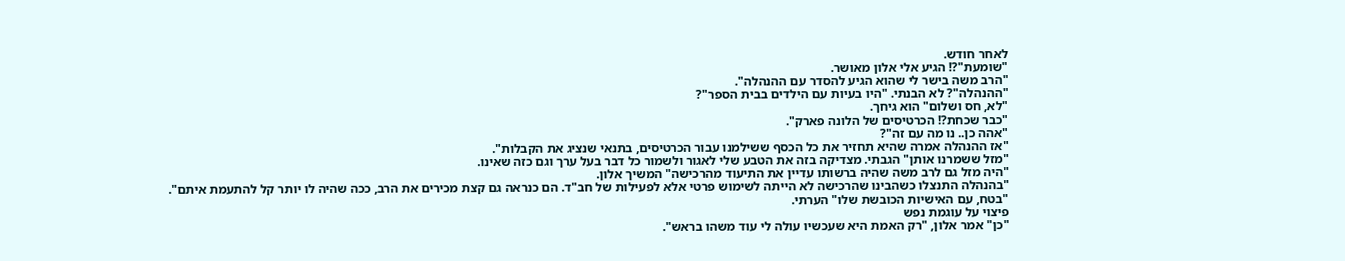לאחר חודש.
"שומעת"?! הגיע אלי אלון מאושר.
"הרב משה בישר לי שהוא הגיע להסדר עם ההנהלה".
"ההנהלה"? לא הבנתי. "היו בעיות עם הילדים בבית הספר"?
"לא, חס ושלום" הוא גיחך.
"כבר שכחת?! הכרטיסים של הלונה פארק".
"אהה כן.. נו מה עם זה"?
"אז ההנהלה אמרה שהיא תחזיר את כל הכסף ששילמנו עבור הכרטיסים, בתנאי שנציג את הקבלות".
"מזל ששמרנו אותן" הגבתי. מצדיקה בזה את הטבע שלי לאגור ולשמור כל דבר בעל ערך וגם כזה שאינו.
"היה מזל גם לרב משה שהיה ברשותו עדיין את התיעוד מהרכישה" המשיך אלון.
"בהנהלה התנצלו כשהבינו שהרכישה לא הייתה לשימוש פרטי אלא לפעילות של חב"ד. הם כנראה גם קצת מכירים את הרב, ככה שהיה לו יותר קל להתעמת איתם".
"בטח, עם האישיות הכובשת שלו" הערתי.
פיצוי על עוגמת נפש
"כן" אמר אלון, "רק האמת היא שעכשיו עולה לי עוד משהו בראש".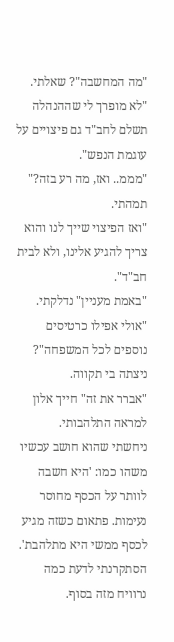"מה המחשבה"? שאלתי.
"לא מופרך לי שההנהלה תשלם לחב"ד גם פיצויים על עוגמת הנפש".
"מממ.. ואז, מה רע בזה?" תמהתי.
"ואז הפיצוי שייך לנו והוא צריך להגיע אלינו, ולא לבית חב"ד".
"באמת מעניין" נדלקתי.
"אולי אפילו כרטיסים נוספים לכל המשפחה"? ניצתה בי תקווה.
"אברר את זה" חייך אלון למראה התלהבותי.
ניחשתי שהוא חושב עכשיו משהו כמו: 'היא חשבה לוותר על הכסף מחוסר נעימות. פתאום כשזה מגיע לכסף ממשי היא מתלהבת'. הסתקרנתי לדעת כמה נרוויח מזה בסוף.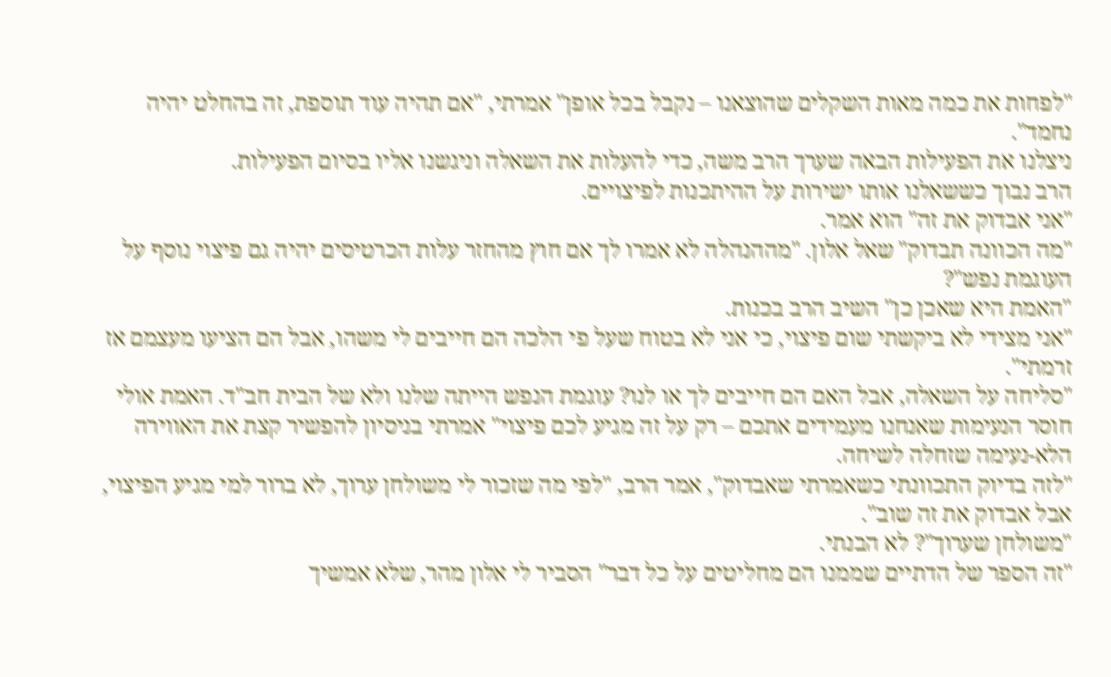"לפחות את כמה מאות השקלים שהוצאנו – נקבל בכל אופן" אמרתי, "אם תהיה עוד תוספת, זה בהחלט יהיה נחמד".
ניצלנו את הפעילות הבאה שערך הרב משה, כדי להעלות את השאלה וניגשנו אליו בסיום הפעילות.
הרב נבוך כששאלנו אותו ישירות על ההיתכנות לפיצויים.
"אני אבדוק את זה" הוא אמר.
"מה הכוונה תבדוק" שאל אלון. "מההנהלה לא אמרו לך אם חוץ מהחזר עלות הכרטיסים יהיה גם פיצוי נוסף על העוגמת נפש"?
"האמת היא שאכן כן" השיב הרב בכנות.
"אני מצידי לא ביקשתי שום פיצוי, כי אני לא בטוח שעל פי הלכה הם חייבים לי משהו, אבל הם הציעו מעצמם אז זרמתי".
"סליחה על השאלה, אבל האם הם חייבים לך או לנו? עוגמת הנפש הייתה שלנו ולא של הבית חב"ד. האמת אולי חוסר הנעימות שאנחנו מעמידים אתכם – רק על זה מגיע לכם פיצוי" אמרתי בניסיון להפשיר קצת את האווירה הלא-נעימה שזחלה לשיחה.
"לזה בדיוק התכוונתי כשאמרתי שאבדוק", אמר הרב, "לפי מה שזכור לי משולחן ערוך, לא ברור למי מגיע הפיצוי, אבל אבדוק את זה שוב".
"משולחן שערוך"? לא הבנתי.
"זה הספר של הדתיים שממנו הם מחליטים על כל דבר" הסביר לי אלון מהר, שלא אמשיך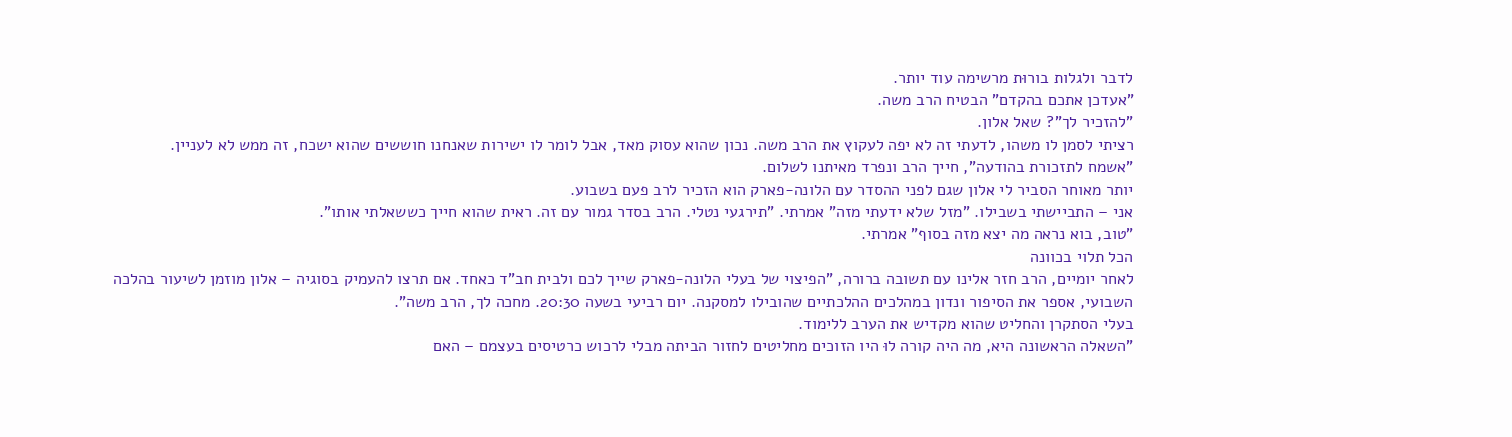לדבר ולגלות בורוּת מרשימה עוד יותר.
"אעדכן אתכם בהקדם" הבטיח הרב משה.
"להזכיר לך"? שאל אלון.
רציתי לסמן לו משהו, לדעתי זה לא יפה לעקוץ את הרב משה. נכון שהוא עסוק מאד, אבל לומר לו ישירות שאנחנו חוששים שהוא ישכח, זה ממש לא לעניין.
"אשמח לתזכורת בהודעה", חייך הרב ונפרד מאיתנו לשלום.
יותר מאוחר הסביר לי אלון שגם לפני ההסדר עם הלונה-פארק הוא הזכיר לרב פעם בשבוע.
אני – התביישתי בשבילו. "מזל שלא ידעתי מזה" אמרתי. "תירגעי נטלי. הרב בסדר גמור עם זה. ראית שהוא חייך כששאלתי אותו".
"טוב, בוא נראה מה יצא מזה בסוף" אמרתי.
הכל תלוי בכוונה
לאחר יומיים, הרב חזר אלינו עם תשובה ברורה, "הפיצוי של בעלי הלונה-פארק שייך לכם ולבית חב"ד כאחד. אם תרצו להעמיק בסוגיה – אלון מוזמן לשיעור בהלכה השבועי, אספר את הסיפור ונדון במהלכים ההלכתיים שהובילו למסקנה. יום רביעי בשעה 20:30. מחכה לך, הרב משה".
בעלי הסתקרן והחליט שהוא מקדיש את הערב ללימוד.
"השאלה הראשונה היא, מה היה קורה לוּ היו הזוכים מחליטים לחזור הביתה מבלי לרכוש כרטיסים בעצמם – האם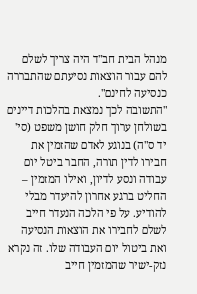מנהל הבית חב"ד היה צריך לשלם להם עבור הוצאות נסיעתם שהתבררה כנסיעה לחינם".
"התשובה לכך נמצאת בהלכות דיינים בשולחן ערוך חלק חושן משפט (סי' יד ס"ה) בנוגע לאדם שהזמין את חבירו לדין תורה, החבר ביטל יום עבודה ונסע לדיון, ואילו המזמין – החליט ברגע אחרון להיעדר מבלי להודיע. על פי הלכה הנעדר חייב לשלם לחבירו את הוצאות הנסיעה ואת ביטול יום העבודה שלו. זה נקרא נזק-ישיר שהמזמין חייב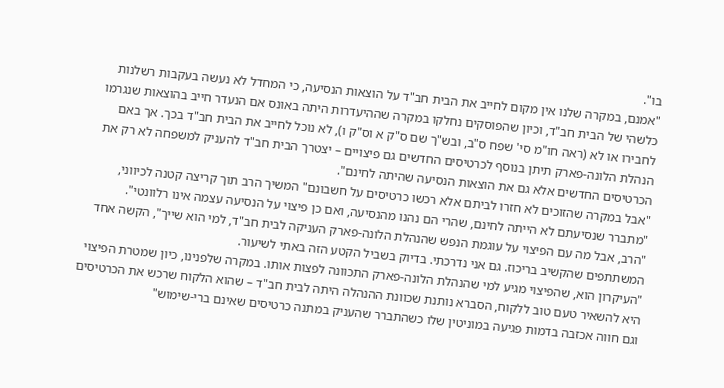בו".
"אמנם, במקרה שלנו אין מקום לחייב את הבית חב"ד על הוצאות הנסיעה, כי המחדל לא נעשה בעקבות רשלנות כלשהי של הבית חב"ד, וכיון שהפוסקים נחלקו במקרה שההיעדרות היתה באונס אם הנעדר חייב בהוצאות שנגרמו לחבירו או לא (ראה חו"מ סי' שפח ס"ב, ובש"ך שם ס"ק א וס"ק ו), לא נוכל לחייב את הבית חב"ד בכך. אך באם הנהלת הלונה-פארק תיתן בנוסף לכרטיסים החדשים גם פיצויים – יצטרך הבית חב"ד להעניק למשפחה לא רק את הכרטיסים החדשים אלא גם את הוצאות הנסיעה שהיתה לחינם".
"אבל במקרה שהזוכים לא חזרו לביתם אלא רכשו כרטיסים על חשבונם" המשיך הרב תוך קריצה קטנה לכיווני, "מתברר שנסיעתם לא הייתה לחינם, שהרי הם נהנו מהנסיעה, ואם כן פיצוי על הנסיעה עצמה אינו רלוונטי".
"הרב, אבל מה עם הפיצוי על עוגמת הנפש שהנהלת הלונה-פארק העניקה לבית חב"ד, למי הוא שייך", הקשה אחד המשתתפים שהקשיב בריכוז. גם אני נדרכתי. בדיוק בשביל הקטע הזה באתי לשיעור.
"העיקרון הוא, שהפיצוי מגיע למי שהנהלת הלונה-פארק התכוונה לפצות אותו. במקרה שלפנינו, כיון שמטרת הפיצוי היא להשאיר טעם טוב ללקוח, הסברא נותנת שכוונת ההנהלה היתה לבית חב"ד – שהוא הלקוח שרכש את הכרטיסים וגם חווה אכזבה בדמות פגיעה במוניטין שלו כשהתברר שהעניק במתנה כרטיסים שאינם ברי-שימוש"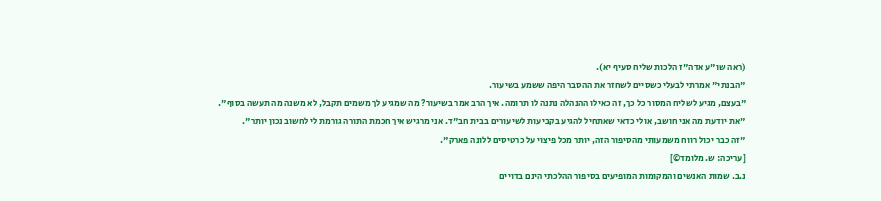(ראה שו"ע אדה"ז הלכות שליח סעיף יא).
"הבנתי" אמרתי לבעלי כשסיים לשחזר את ההסבר היפה ששמע בשיעור.
"בעצם, מגיע לשליח המסור כל כך, זה כאילו ההנהלה נתנה לו תרומה. איך הרב אמר בשיעור? מה שמגיע לך משמים תקבל, לא משנה מה תעשה בסוף".
"את יודעת מה אני חושב, אולי כדאי שאתחיל להגיע בקביעות לשיעורים בבית חב"ד. אני מרגיש איך חכמת התורה גורמת לי לחשוב נכון יותר".
"זה כבר יכול רווח משמעותי מהסיפור הזה, יותר מכל פיצוי על כרטיסים ללונה פארק".
[עריכה: ש. מלומד©]
נ.ב. שמות האנשים והמקומות המופיעים בסיפור ההלכתי הינם בדויים